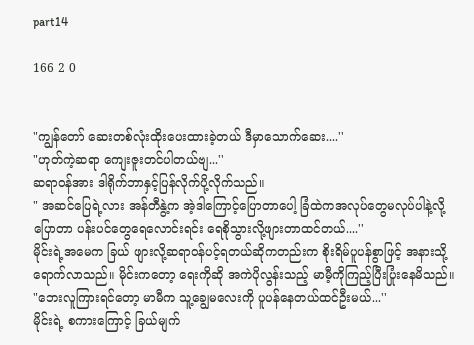part14

166 2 0


"ကျွန်တော် ဆေးတစ်လုံးထိုးပေးထားခဲ့တယ် ဒီမှာသောက်ဆေး....''
"ဟုတ်ကဲ့ဆရာ ကျေးဇူးတင်ပါတယ်ဗျ...''
ဆရာဝန်အား ဒါရိုက်ဘာနှင့်ပြန်လိုက်ပို့လိုက်သည်။
" အဆင်ပြေရဲ့လား အန်တီနွဲ့က အဲ့ဒါကြောင့်ပြောတာပေါ့ ခြံထဲကအလုပ်တွေမလုပ်ပါနဲ့လို့ပြောတာ ပန်းပင်တွေရေလောင်းရင်း ရေစိုသွားလို့ဖျားတာထင်တယ်....''
မိုင်းရဲ့အမေက ခြယ် ဖျားလို့ဆရာဝန်ပင့်ရတယ်ဆိုကတည်းက စိုးရိမ်ပူပန်စွာဖြင့် အနားသို့ရောက်လာသည်။ မိုင်းကတော့ ရေးကိုဆို အကဲပိုလွန်းသည့် မာမီ့ကိုကြည့်ပြီးပြုံးနေမိသည်။
"ဘေးလူကြားရင်တော့ မာမီက သူ့ချွေမလေးကို ပူပန်နေတယ်ထင်ဦးမယ်...''
မိုင်းရဲ့ စကားကြောင့် ခြယ်မျက်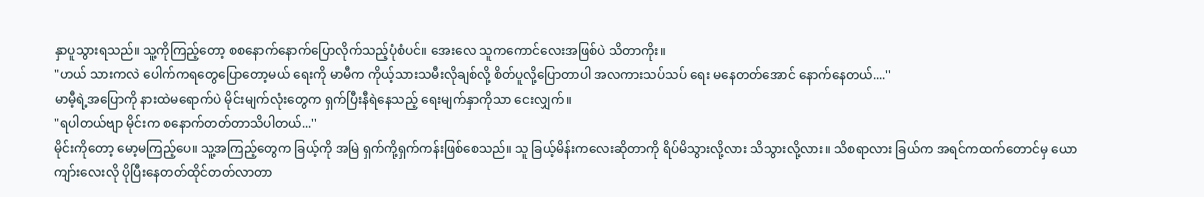နှာပူသွားရသည်။ သူ့ကိုကြည့်တော့ စစနောက်နောက်ပြောလိုက်သည့်ပုံစံပင်။ အေးလေ သူကကောင်လေးအဖြစ်ပဲ သိတာကိုး။
"ဟယ် သားကလဲ ပေါက်ကရတွေပြောတော့မယ် ရေးကို မာမီက ကိုယ့်သားသမီးလိုချစ်လို့ စိတ်ပူလို့ပြောတာပါ အလကားသပ်သပ် ရေး မနေတတ်အောင် နောက်နေတယ်....''
မာမီ့ရဲ့အပြောကို နားထဲမရောက်ပဲ မိုင်းမျက်လုံးတွေက ရှက်ပြီးနီရဲနေသည့် ရေးမျက်နှာကိုသာ ငေးလျှက်။
"ရပါတယ်ဗျာ မိုင်းက စနောက်တတ်တာသိပါတယ်...''
မိုင်းကိုတော့ မော့မကြည့်ပေ။ သူ့အကြည့်တွေက ခြယ့်ကို အမြဲ ရှက်ကို့ရှက်ကန်းဖြစ်စေသည်။ သူ ခြယ့်မိန်းကလေးဆိုတာကို ရိပ်မိသွားလို့လား သိသွားလို့လား။ သိစရာလား ခြယ်က အရင်ကထက်တောင်မှ ယောကျာ်းလေးလို ပိုပြီးနေတတ်ထိုင်တတ်လာတာ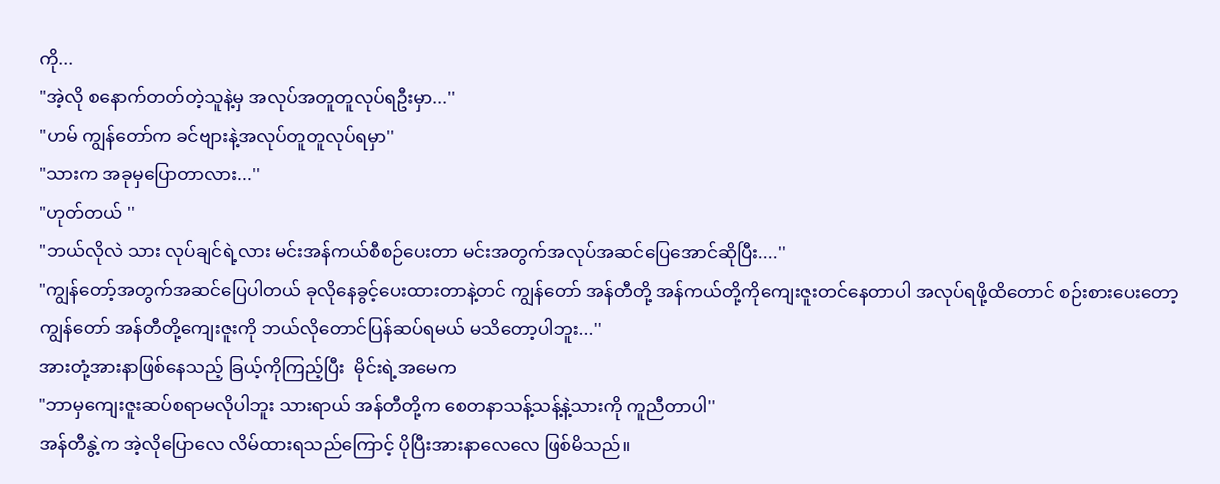ကို...
"အဲ့လို စနောက်တတ်တဲ့သူနဲ့မှ အလုပ်အတူတူလုပ်ရဦးမှာ...''
"ဟမ် ကျွန်တော်က ခင်ဗျားနဲ့အလုပ်တူတူလုပ်ရမှာ''
"သားက အခုမှပြောတာလား...''
"ဟုတ်တယ် ''
"ဘယ်လိုလဲ သား လုပ်ချင်ရဲ့လား မင်းအန်ကယ်စီစဉ်ပေးတာ မင်းအတွက်အလုပ်အဆင်ပြေအောင်ဆိုပြီး....''
"ကျွန်တော့်အတွက်အဆင်ပြေပါတယ် ခုလိုနေခွင့်ပေးထားတာနဲ့တင် ကျွန်တော် အန်တီတို့ အန်ကယ်တို့ကိုကျေးဇူးတင်နေတာပါ အလုပ်ရဖို့ထိတောင် စဉ်းစားပေးတော့ ကျွန်တော် အန်တီတို့ကျေးဇူးကို ဘယ်လိုတောင်ပြန်ဆပ်ရမယ် မသိတော့ပါဘူး...''
အားတုံ့အားနာဖြစ်နေသည့် ခြယ့်ကိုကြည့်ပြီး  မိုင်းရဲ့အမေက
"ဘာမှကျေးဇူးဆပ်စရာမလိုပါဘူး သားရာယ် အန်တီတို့က စေတနာသန့်သန့်နဲ့သားကို ကူညီတာပါ''
အန်တီနွဲ့က အဲ့လိုပြောလေ လိမ်ထားရသည်ကြောင့် ပိုပြီးအားနာလေလေ ဖြစ်မိသည်။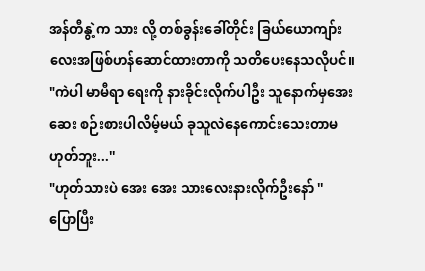အန်တီနွဲ့က သား လို့ တစ်ခွန်းခေါ်တိုင်း ခြယ်ယောကျာ်းလေးအဖြစ်ဟန်ဆောင်ထားတာကို သတိပေးနေသလိုပင်။
"ကဲပါ မာမီရာ ရေးကို နားခိုင်းလိုက်ပါဦး သူနောက်မှအေးဆေး စဉ်းစားပါလိမ့်မယ် ခုသူလဲနေကောင်းသေးတာမဟုတ်ဘူး...''
"ဟုတ်သားပဲ အေး အေး သားလေးနားလိုက်ဦးနော် ''
ပြောပြီး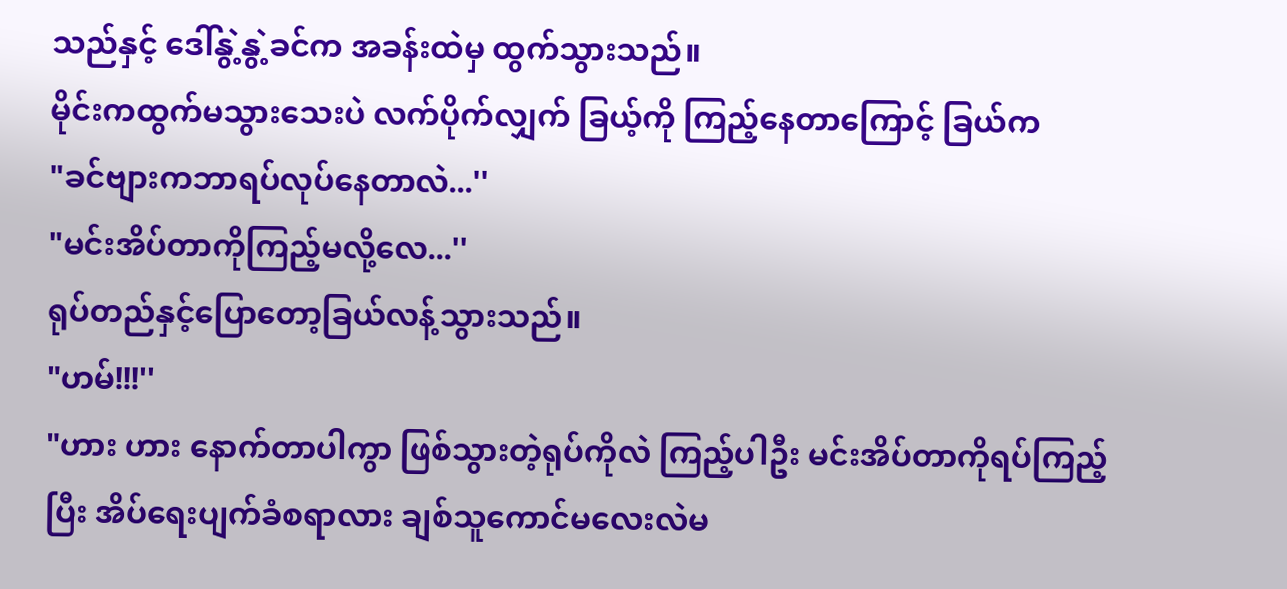သည်နှင့် ဒေါ်နွဲ့နွဲ့ခင်က အခန်းထဲမှ ထွက်သွားသည်။
မိုင်းကထွက်မသွားသေးပဲ လက်ပိုက်လျှက် ခြယ့်ကို ကြည့်နေတာကြောင့် ခြယ်က
"ခင်ဗျားကဘာရပ်လုပ်နေတာလဲ...''
"မင်းအိပ်တာကိုကြည့်မလို့လေ...''
ရုပ်တည်နှင့်ပြောတော့ခြယ်လန့်သွားသည်။
"ဟမ်!!!''
"ဟား ဟား နောက်တာပါကွာ ဖြစ်သွားတဲ့ရုပ်ကိုလဲ ကြည့်ပါဦး မင်းအိပ်တာကိုရပ်ကြည့်ပြီး အိပ်ရေးပျက်ခံစရာလား ချစ်သူကောင်မလေးလဲမ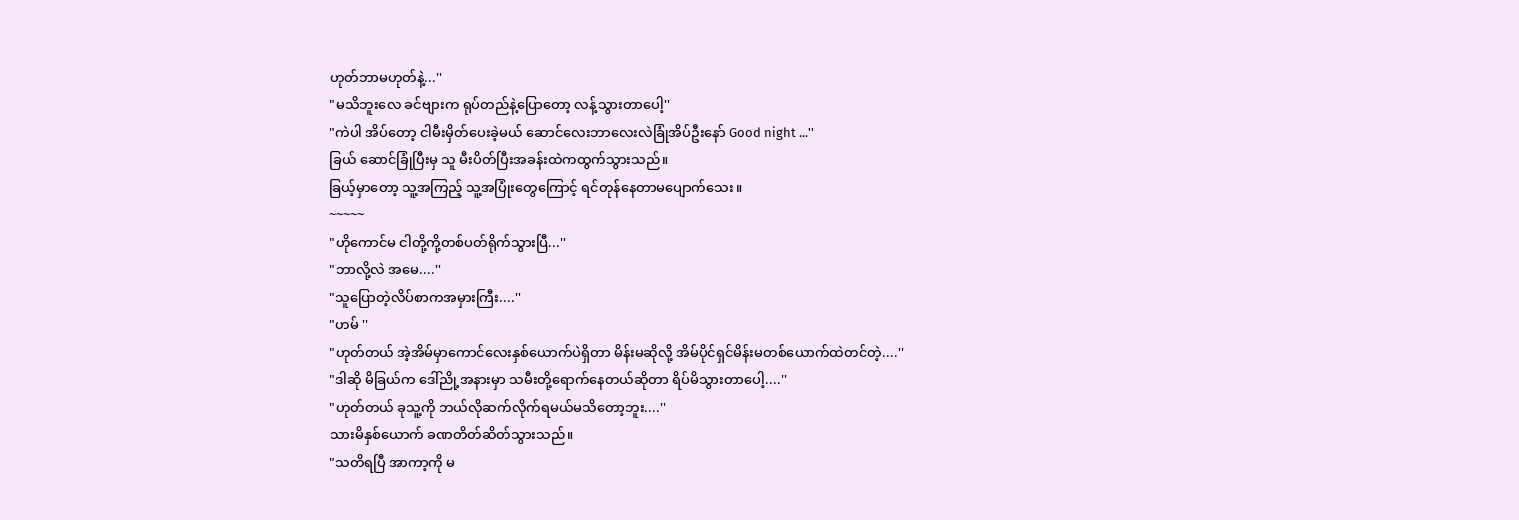ဟုတ်ဘာမဟုတ်နဲ့...''
"မသိဘူးလေ ခင်ဗျားက ရုပ်တည်နဲ့ပြောတော့ လန့်သွားတာပေါ့''
"ကဲပါ အိပ်တော့ ငါမီးမှိတ်ပေးခဲ့မယ် ဆောင်လေးဘာလေးလဲခြုံအိပ်ဦးနော် Good night ...''
ခြယ် ဆောင်ခြုံပြီးမှ သူ မီးပိတ်ပြီးအခန်းထဲကထွက်သွားသည်။
ခြယ့်မှာတော့ သူ့အကြည့် သူ့အပြုံးတွေကြောင့် ရင်တုန်နေတာမပျောက်သေး။
~~~~~
"ဟိုကောင်မ ငါတို့ကို့တစ်ပတ်ရိုက်သွားပြီ...''
"ဘာလို့လဲ အမေ....''
"သူပြောတဲ့လိပ်စာကအမှားကြီး....''
"ဟမ် ''
"ဟုတ်တယ် အဲ့အိမ်မှာကောင်လေးနှစ်ယောက်ပဲရှိတာ မိန်းမဆိုလို့ အိမ်ပိုင်ရှင်မိန်းမတစ်ယောက်ထဲတင်တဲ့....''
"ဒါဆို မိခြယ်က ဒေါ်ညို့အနားမှာ သမီးတို့ရောက်နေတယ်ဆိုတာ ရိပ်မိသွားတာပေါ့....''
"ဟုတ်တယ် ခုသူ့ကို ဘယ်လိုဆက်လိုက်ရမယ်မသိတော့ဘူး....''
သားမိနှစ်ယောက် ခဏတိတ်ဆိတ်သွားသည်။
"သတိရပြီ အာကာ့ကို မ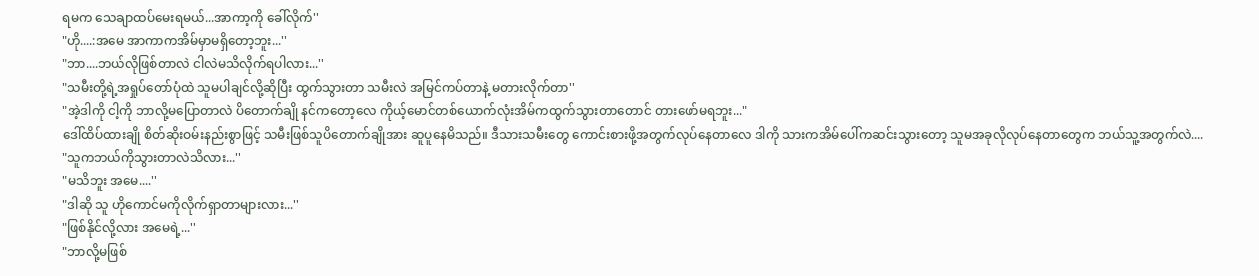ရမက သေချာထပ်မေးရမယ်...အာကာ့ကို ခေါ်လိုက်''
"ဟို....:အမေ အာကာကအိမ်မှာမရှိတော့ဘူး...''
"ဘာ....ဘယ်လိုဖြစ်တာလဲ ငါလဲမသိလိုက်ရပါလား...''
"သမီးတို့ရဲ့အရှုပ်တော်ပုံထဲ သူမပါချင်လို့ဆိုပြီး ထွက်သွားတာ သမီးလဲ အမြင်ကပ်တာနဲ့ မတားလိုက်တာ''
"အဲ့ဒါကို ငါ့ကို ဘာလို့မပြောတာလဲ ပိတောက်ချို နင်ကတော့လေ ကိုယ့်မောင်တစ်ယောက်လုံးအိမ်ကထွက်သွားတာတောင် တားဖော်မရဘူး..."
ဒေါ်ထိပ်ထားချို စိတ်ဆိုးဝမ်းနည်းစွာဖြင့် သမီးဖြစ်သူပိတောက်ချိုအား ဆူပူနေမိသည်။ ဒီသားသမီးတွေ ကောင်းစားဖို့အတွက်လုပ်နေတာလေ ဒါကို သားကအိမ်ပေါ်ကဆင်းသွားတော့ သူမအခုလိုလုပ်နေတာတွေက ဘယ်သူ့အတွက်လဲ....
"သူကဘယ်ကိုသွားတာလဲသိလား...''
"မသိဘူး အမေ....''
"ဒါဆို သူ ဟိုကောင်မကိုလိုက်ရှာတာများလား...''
"ဖြစ်နိုင်လို့လား အမေရဲ့...''
"ဘာလို့မဖြစ်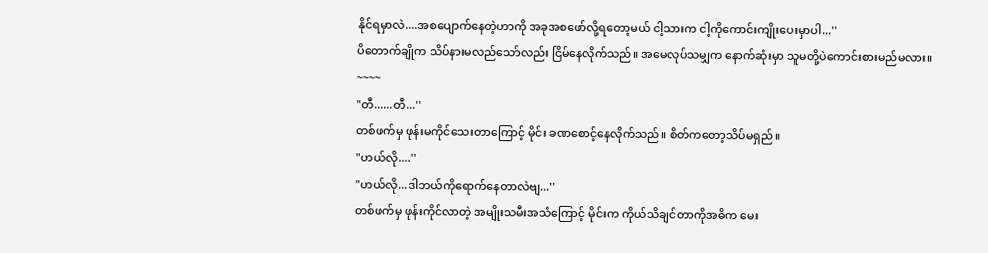နိုင်ရမှာလဲ....အစပျောက်နေတဲ့ဟာကို အခုအစဖော်လို့ရတော့မယ် ငါ့သားက ငါ့ကိုကောင်းကျိုးပေးမှာပါ...''
ပိတောက်ချိုက သိပ်နားမလည်သော်လည်း ငြိမ်နေလိုက်သည်။ အမေလုပ်သမျှက နောက်ဆုံးမှာ သူမတို့ပဲကောင်းစားမည်မလား။
~~~~
"တီ......တီ...''
တစ်ဖက်မှ ဖုန်းမကိုင်သေးတာကြောင့် မိုင်း ခဏစောင့်နေလိုက်သည်။ စိတ်ကတော့သိပ်မရှည်။
"ဟယ်လို....''
"ဟယ်လို...ဒါဘယ်ကိုရောက်နေတာလဲဗျ...''
တစ်ဖက်မှ ဖုန်းကိုင်လာတဲ့ အမျိုးသမီးအသံကြောင့် မိုင်းက ကိုယ်သိချင်တာကိုအဓိက မေး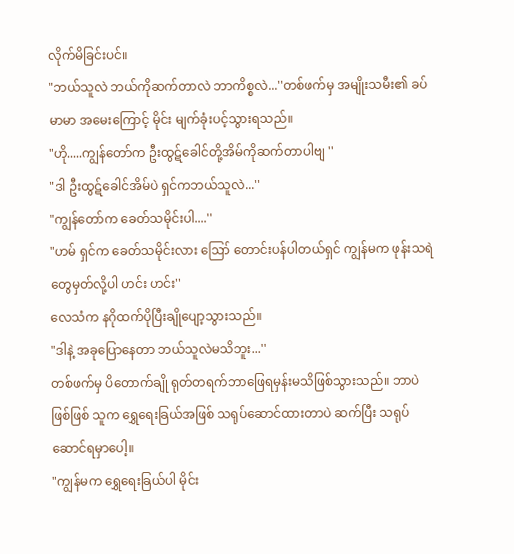လိုက်မိခြင်းပင်။
"ဘယ်သူလဲ ဘယ်ကိုဆက်တာလဲ ဘာကိစ္စလဲ...''တစ်ဖက်မှ အမျိုးသမီး၏ ခပ်မာမာ အမေးကြောင့် မိုင်း မျက်ခုံးပင့်သွားရသည်။
"ဟို.....ကျွန်တော်က ဦးထွဋ်ခေါင်တို့အိမ်ကိုဆက်တာပါဗျ ''
"ဒါ ဦးထွဋ်ခေါင်အိမ်ပဲ ရှင်ကဘယ်သူလဲ...''
"ကျွန်တော်က ခေတ်သမိုင်းပါ....''
"ဟမ် ရှင်က ခေတ်သမိုင်းလား ဪ တောင်းပန်ပါတယ်ရှင် ကျွန်မက ဖုန်းသရဲတွေမှတ်လို့ပါ ဟင်း ဟင်း''
လေသံက နဂိုထက်ပိုပြီးချိုပျော့သွားသည်။
"ဒါနဲ့ အခုပြောနေတာ ဘယ်သူလဲမသိဘူး...''
တစ်ဖက်မှ ပိတောက်ချို ရုတ်တရက်ဘာဖြေရမှန်းမသိဖြစ်သွားသည်။ ဘာပဲဖြစ်ဖြစ် သူက ရွှေရေးခြယ်အဖြစ် သရုပ်ဆောင်ထားတာပဲ ဆက်ပြီး သရုပ်ဆောင်ရမှာပေါ့။
"ကျွန်မက ရွှေရေးခြယ်ပါ မိုင်း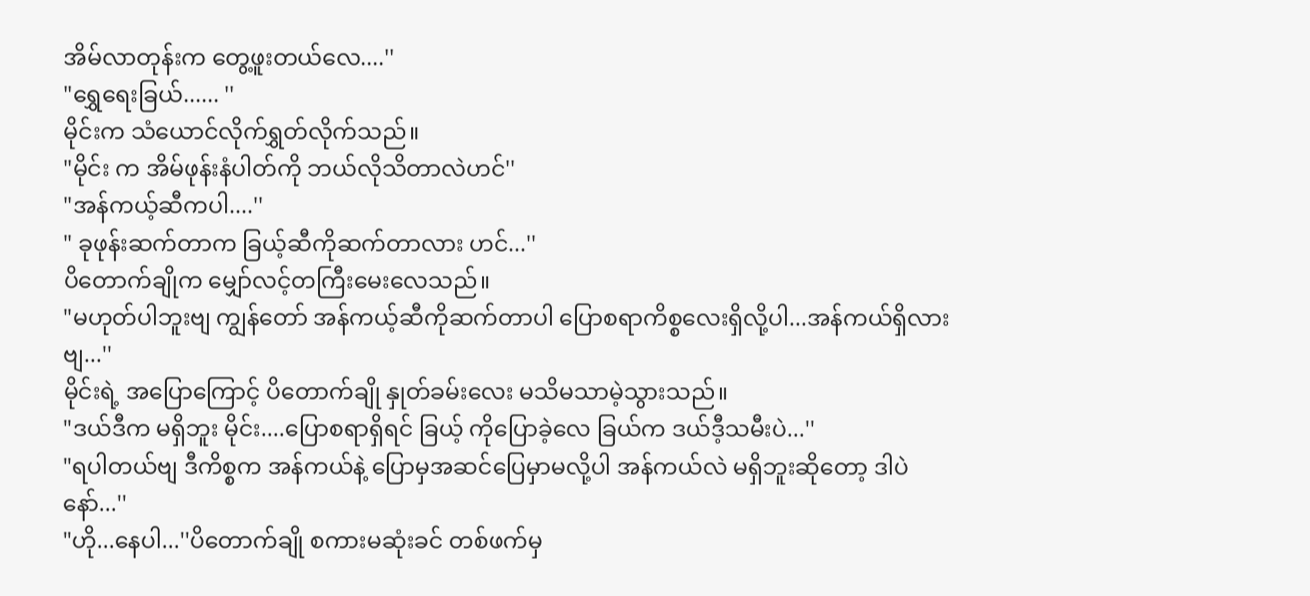အိမ်လာတုန်းက တွေ့ဖူးတယ်လေ....''
"ရွှေရေးခြယ်...... ''
မိုင်းက သံယောင်လိုက်ရွှတ်လိုက်သည်။
"မိုင်း က အိမ်ဖုန်းနံပါတ်ကို ဘယ်လိုသိတာလဲဟင်''
"အန်ကယ့်ဆီကပါ....''
" ခုဖုန်းဆက်တာက ခြယ့်ဆီကိုဆက်တာလား ဟင်...''
ပိတောက်ချိုက မျှော်လင့်တကြီးမေးလေသည်။
"မဟုတ်ပါဘူးဗျ ကျွန်တော် အန်ကယ့်ဆီကိုဆက်တာပါ ပြောစရာကိစ္စလေးရှိလို့ပါ...အန်ကယ်ရှိလားဗျ...''
မိုင်းရဲ့ အပြောကြောင့် ပိတောက်ချို နှုတ်ခမ်းလေး မသိမသာမဲ့သွားသည်။
"ဒယ်ဒီက မရှိဘူး မိုင်း....ပြောစရာရှိရင် ခြယ့် ကိုပြောခဲ့လေ ခြယ်က ဒယ်ဒီ့သမီးပဲ...''
"ရပါတယ်ဗျ ဒီကိစ္စက အန်ကယ်နဲ့ ပြောမှအဆင်ပြေမှာမလို့ပါ အန်ကယ်လဲ မရှိဘူးဆိုတော့ ဒါပဲနော်...''
"ဟို...နေပါ...''ပိတောက်ချို စကားမဆုံးခင် တစ်ဖက်မှ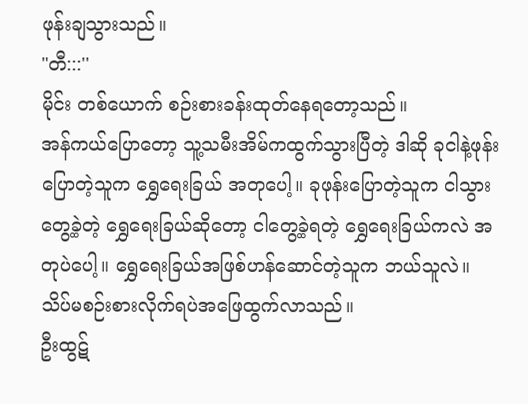ဖုန်းချသွားသည်။
"တီ:::''
မိုင်း တစ်ယောက် စဉ်းစားခန်းထုတ်နေရတော့သည်။
အန်ကယ်ပြောတော့ သူ့သမီးအိမ်ကထွက်သွားပြီတဲ့ ဒါဆို ခုငါနဲ့ဖုန်းပြောတဲ့သူက ရွှေရေးခြယ် အတုပေါ့။ ခုဖုန်းပြောတဲ့သူက ငါသွားတွေ့ခဲ့တဲ့ ရွှေရေးခြယ်ဆိုတော့ ငါတွေ့ခဲ့ရတဲ့ ရွှေရေးခြယ်ကလဲ အတုပဲပေါ့။ ရွှေရေးခြယ်အဖြစ်ဟန်ဆောင်တဲ့သူက ဘယ်သူလဲ။ သိပ်မစဉ်းစားလိုက်ရပဲအဖြေထွက်လာသည်။
ဦးထွဋ်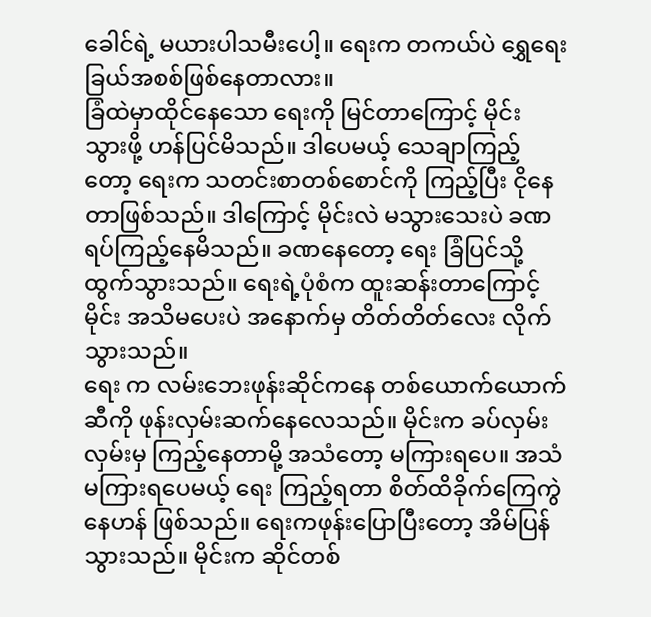ခေါင်ရဲ့ မယားပါသမီးပေါ့။ ရေးက တကယ်ပဲ ရွှေရေးခြယ်အစစ်ဖြစ်နေတာလား။
ခြံထဲမှာထိုင်နေသော ရေးကို မြင်တာကြောင့် မိုင်း သွားဖို့ ဟန်ပြင်မိသည်။ ဒါပေမယ့် သေချာကြည့်တော့ ရေးက သတင်းစာတစ်စောင်ကို ကြည့်ပြီး ငိုနေတာဖြစ်သည်။ ဒါကြောင့် မိုင်းလဲ မသွားသေးပဲ ခဏရပ်ကြည့်နေမိသည်။ ခဏနေတော့ ရေး ခြံပြင်သို့ထွက်သွားသည်။ ရေးရဲ့ပုံစံက ထူးဆန်းတာကြောင့် မိုင်း အသိမပေးပဲ အနောက်မှ တိတ်တိတ်လေး လိုက်သွားသည်။
ရေး က လမ်းဘေးဖုန်းဆိုင်ကနေ တစ်ယောက်ယောက်ဆီကို ဖုန်းလှမ်းဆက်နေလေသည်။ မိုင်းက ခပ်လှမ်းလှမ်းမှ ကြည့်နေတာမို့ အသံတော့ မကြားရပေ။ အသံမကြားရပေမယ့် ရေး ကြည့်ရတာ စိတ်ထိခိုက်ကြေကွဲနေဟန် ဖြစ်သည်။ ရေးကဖုန်းပြောပြီးတော့ အိမ်ပြန်သွားသည်။ မိုင်းက ဆိုင်တစ်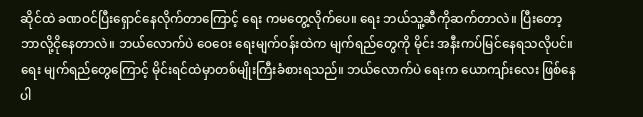ဆိုင်ထဲ ခဏဝင်ပြီးရှောင်နေလိုက်တာကြောင့် ရေး ကမတွေ့လိုက်ပေ။ ရေး ဘယ်သူ့ဆီကိုဆက်တာလဲ။ ပြီးတော့ ဘာလို့ငိုနေတာလဲ။ ဘယ်လောက်ပဲ ဝေဝေး ရေးမျက်ဝန်းထဲက မျက်ရည်တွေကို မိုင်း အနီးကပ်မြင်နေရသလိုပင်။ ရေး မျက်ရည်တွေကြောင့် မိုင်းရင်ထဲမှာတစ်မျိုးကြီးခံစားရသည်။ ဘယ်လောက်ပဲ ရေးက ယောကျာ်းလေး ဖြစ်နေပါ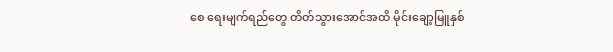စေ ရေးမျက်ရည်တွေ တိတ်သွားအောင်အထိ မိုင်းချော့မြူနှစ်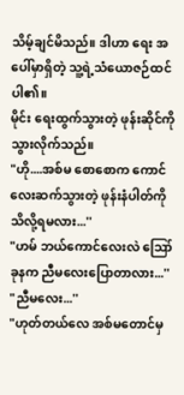သိမ့်ချင်မိသည်။ ဒါဟာ ရေး အပေါ်မှာရှိတဲ့ သူ့ရဲ့သံယောဇဉ်ထင်ပါ၏။
မိုင်း ရေးထွက်သွားတဲ့ ဖုန်းဆိုင်ကို သွားလိုက်သည်။
"ဟို....အစ်မ စောစောက ကောင်လေးဆက်သွားတဲ့ ဖုန်းနံပါတ်ကို သိလို့ရမလား...''
"ဟမ် ဘယ်ကောင်လေးလဲ ဪ ခုနက ညီမလေးပြောတာလား...''
"ညီမလေး...''
"ဟုတ်တယ်လေ အစ်မတောင်မှ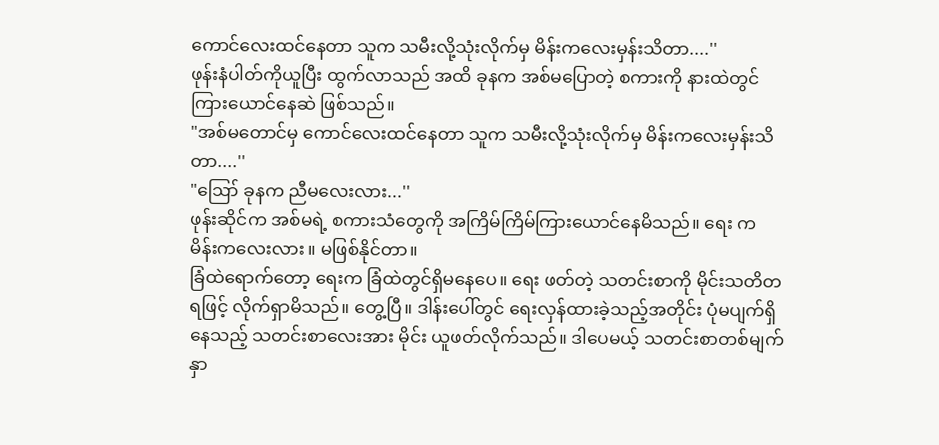ကောင်လေးထင်နေတာ သူက သမီးလို့သုံးလိုက်မှ မိန်းကလေးမှန်းသိတာ....''
ဖုန်းနံပါတ်ကိုယူပြီး ထွက်လာသည် အထိ ခုနက အစ်မပြောတဲ့ စကားကို နားထဲတွင် ကြားယောင်နေဆဲ ဖြစ်သည်။
"အစ်မတောင်မှ ကောင်လေးထင်နေတာ သူက သမီးလို့သုံးလိုက်မှ မိန်းကလေးမှန်းသိတာ....''
"ဪ ခုနက ညီမလေးလား...''
ဖုန်းဆိုင်က အစ်မရဲ့ စကားသံတွေကို အကြိမ်ကြိမ်ကြားယောင်နေမိသည်။ ရေး က မိန်းကလေးလား။ မဖြစ်နိုင်တာ။
ခြံထဲရောက်တော့ ရေးက ခြံထဲတွင်ရှိမနေပေ။ ရေး ဖတ်တဲ့ သတင်းစာကို မိုင်းသတိတရဖြင့် လိုက်ရှာမိသည်။ တွေ့ပြီ။ ဒါန်းပေါ်တွင် ရေးလှန်ထားခဲ့သည့်အတိုင်း ပုံမပျက်ရှိနေသည့် သတင်းစာလေးအား မိုင်း ယူဖတ်လိုက်သည်။ ဒါပေမယ့် သတင်းစာတစ်မျက်နှာ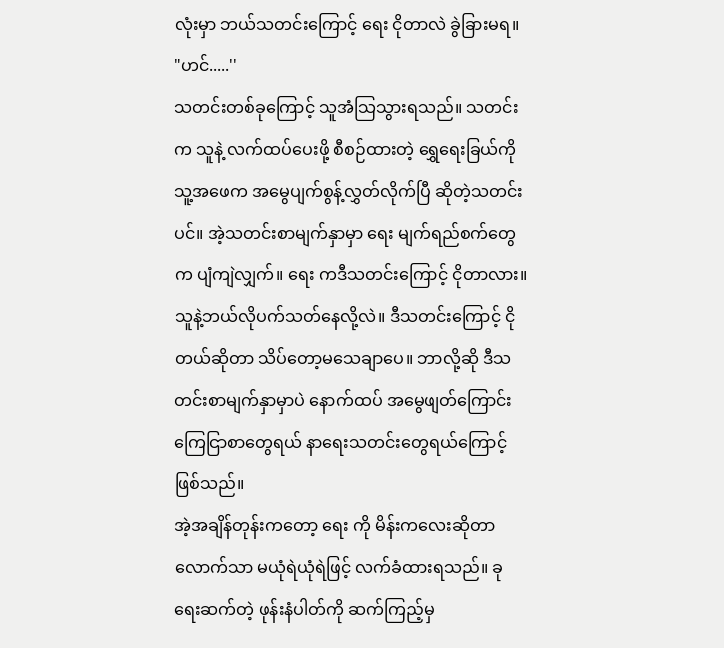လုံးမှာ ဘယ်သတင်းကြောင့် ရေး ငိုတာလဲ ခွဲခြားမရ။
"ဟင်.....''
သတင်းတစ်ခုကြောင့် သူအံသြသွားရသည်။ သတင်းက သူနဲ့ လက်ထပ်ပေးဖို့ စီစဉ်ထားတဲ့ ရွှေရေးခြယ်ကို သူ့အဖေက အမွေပျက်စွန့်လွှတ်လိုက်ပြီ ဆိုတဲ့သတင်းပင်။ အဲ့သတင်းစာမျက်နှာမှာ ရေး မျက်ရည်စက်တွေက ပျံကျဲလျှက်။ ရေး ကဒီသတင်းကြောင့် ငိုတာလား။ သူနဲ့ဘယ်လိုပက်သတ်နေလို့လဲ။ ဒီသတင်းကြောင့် ငိုတယ်ဆိုတာ သိပ်တော့မသေချာပေ။ ဘာလို့ဆို ဒီသတင်းစာမျက်နှာမှာပဲ နောက်ထပ် အမွေဖျတ်ကြောင်း ကြေငြာစာတွေရယ် နာရေးသတင်းတွေရယ်ကြောင့်ဖြစ်သည်။
အဲ့အချိန်တုန်းကတော့ ရေး ကို မိန်းကလေးဆိုတာလောက်သာ မယုံရဲယုံရဲဖြင့် လက်ခံထားရသည်။ ခု ရေးဆက်တဲ့ ဖုန်းနံပါတ်ကို ဆက်ကြည့်မှ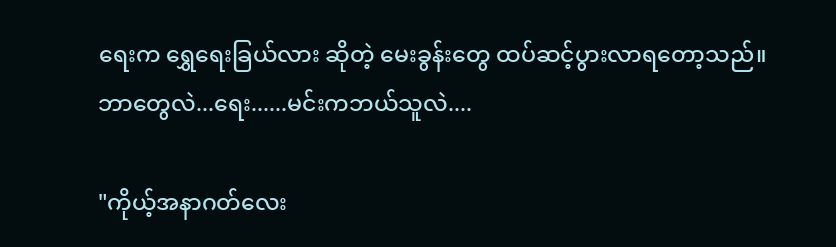ရေးက ရွှေရေးခြယ်လား ဆိုတဲ့ မေးခွန်းတွေ ထပ်ဆင့်ပွားလာရတော့သည်။
ဘာတွေလဲ...ရေး......မင်းကဘယ်သူလဲ....

"ကိုယ့်အနာဂတ်လေး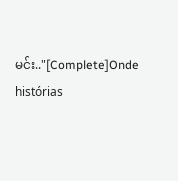မင်း.."[Complete]Onde histórias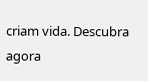criam vida. Descubra agora